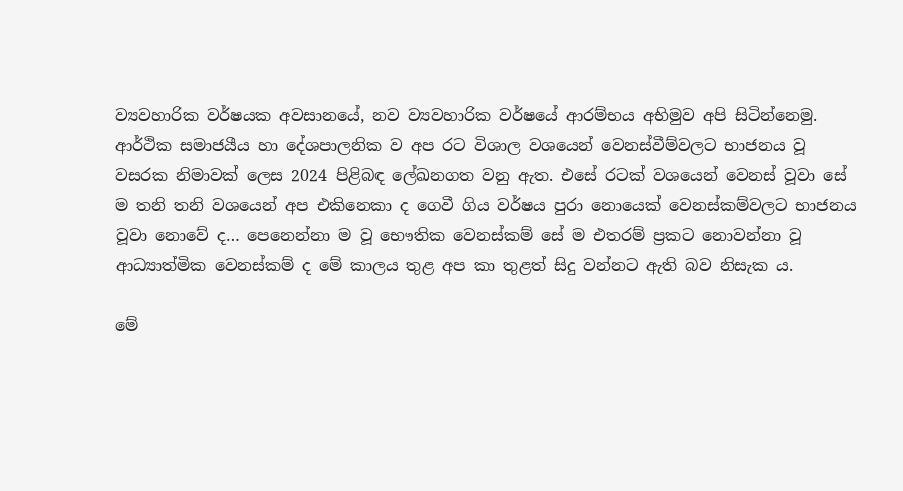ව්‍යවහාරික වර්ෂයක අවසානයේ, නව ව්‍යවහාරික වර්ෂයේ ආරම්භය අභිමුව අපි සිටින්නෙමු. ආර්ථික සමාජයීය හා දේශපාලනික ව අප රට විශාල වශයෙන් වෙනස්වීම්වලට භාජනය වූ වසරක නිමාවක් ලෙස 2024 පිළිබඳ ලේඛනගත වනු ඇත. එසේ රටක් වශයෙන් වෙනස් වූවා සේ ම තනි තනි වශයෙන් අප එකිනෙකා ද ගෙවී ගිය වර්ෂය පුරා නොයෙක් වෙනස්කම්වලට භාජනය වූවා නොවේ ද… පෙනෙන්නා ම වූ භෞතික වෙනස්කම් සේ ම එතරම් ප්‍රකට නොවන්නා වූ ආධ්‍යාත්මික වෙනස්කම් ද මේ කාලය තුළ අප කා තුළත් සිදු වන්නට ඇති බව නිසැක ය.

මේ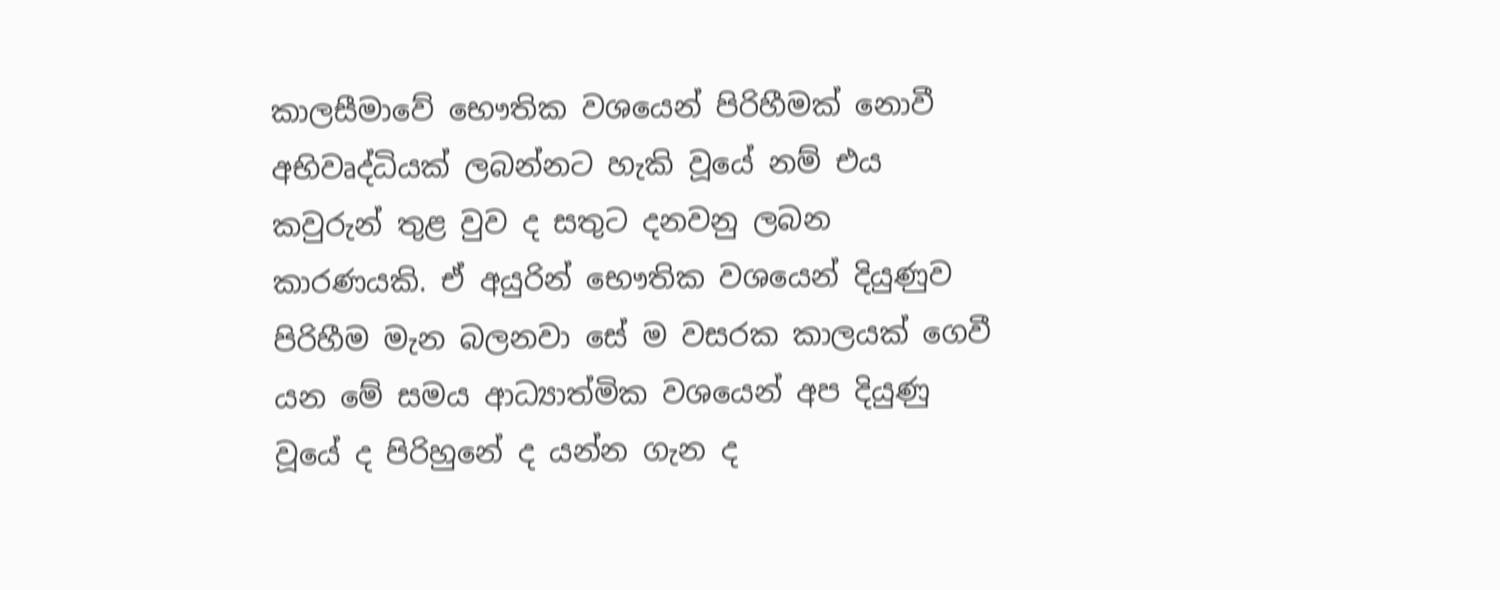කාලසීමාවේ භෞතික වශයෙන් පිරිහීමක් නොවී අභිවෘද්ධියක් ලබන්නට හැකි වූයේ නම් එය කවුරුන් තුළ වුව ද සතුට දනවනු ලබන කාරණයකි. ඒ අයුරින් භෞතික වශයෙන් දියුණුව පිරිහීම මැන බලනවා සේ ම වසරක කාලයක් ගෙවී යන මේ සමය ආධ්‍යාත්මික වශයෙන් අප දියුණු වූයේ ද පිරිහුනේ ද යන්න ගැන ද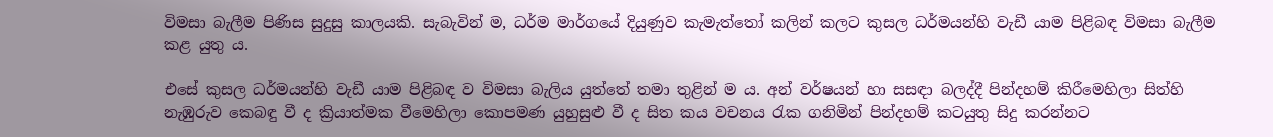විමසා බැලීම පිණිස සුදුසු කාලයකි. සැබැවින් ම, ධර්ම මාර්ගයේ දියුණුව කැමැත්තෝ කලින් කලට කුසල ධර්මයන්හි වැඩී යාම පිළිබඳ විමසා බැලීම කළ යුතු ය.

එසේ කුසල ධර්මයන්හි වැඩී යාම පිළිබඳ ව විමසා බැලිය යුත්තේ තමා තුළින් ම ය. අන් වර්ෂයන් හා සසඳා බලද්දී පින්දහම් කිරීමෙහිලා සිත්හි නැඹුරුව කෙබඳු වී ද ක්‍රියාත්මක වීමෙහිලා කොපමණ යුහුසුළු වී ද සිත කය වචනය රැක ගනිමින් පින්දහම් කටයුතු සිදු කරන්නට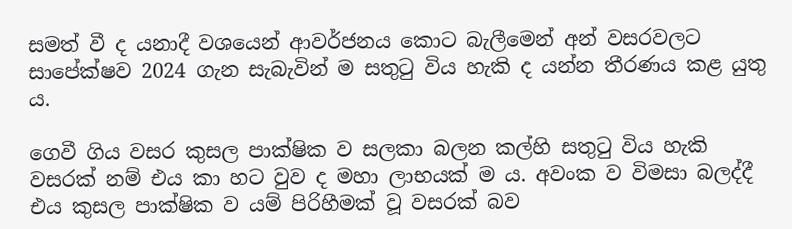සමත් වී ද යනාදී වශයෙන් ආවර්ජනය කොට බැලීමෙන් අන් වසරවලට සාපේක්ෂව 2024 ගැන සැබැවින් ම සතුටු විය හැකි ද යන්න තීරණය කළ යුතු ය.

ගෙවී ගිය වසර කුසල පාක්ෂික ව සලකා බලන කල්හි සතුටු විය හැකි වසරක් නම් එය කා හට වුව ද මහා ලාභයක් ම ය. අවංක ව විමසා බලද්දී එය කුසල පාක්ෂික ව යම් පිරිහීමක් වූ වසරක් බව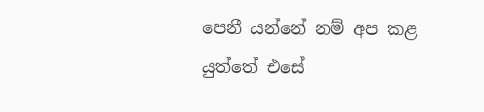පෙනී යන්නේ නම් අප කළ යුත්තේ එසේ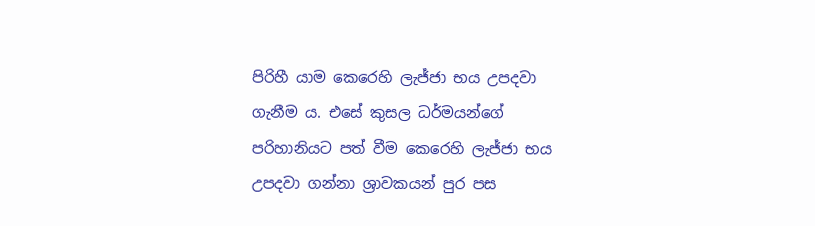පිරිහී යාම කෙරෙහි ලැජ්ජා භය උපදවා ගැනීම ය. එසේ කුසල ධර්මයන්ගේ පරිහානියට පත් වීම කෙරෙහි ලැජ්ජා භය උපදවා ගන්නා ශ්‍රාවකයන් පුර පස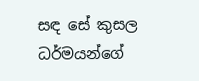සඳ සේ කුසල ධර්මයන්ගේ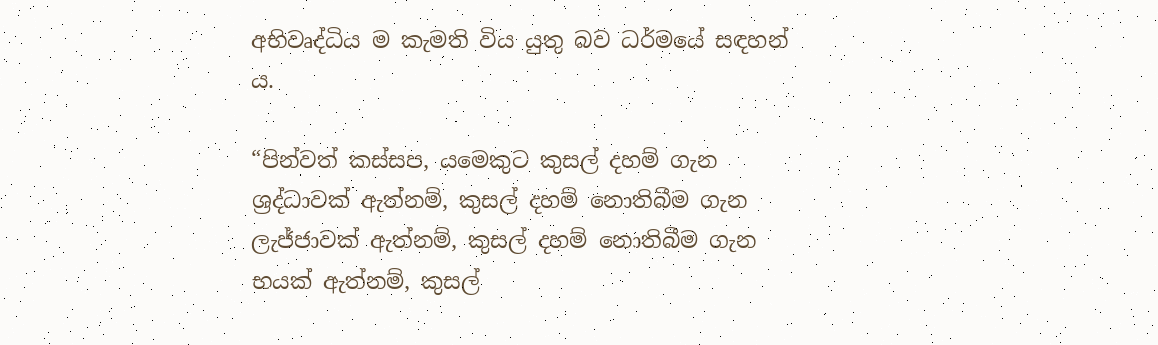අභිවෘද්ධිය ම කැමති විය යුතු බව ධර්මයේ සඳහන් ය.

“පින්වත් කස්සප, යමෙකුට කුසල් දහම් ගැන ශ්‍රද්ධාවක් ඇත්නම්, කුසල් දහම් නොතිබීම ගැන ලැජ්ජාවක් ඇත්නම්, කුසල් දහම් නොතිබීම ගැන භයක් ඇත්නම්, කුසල්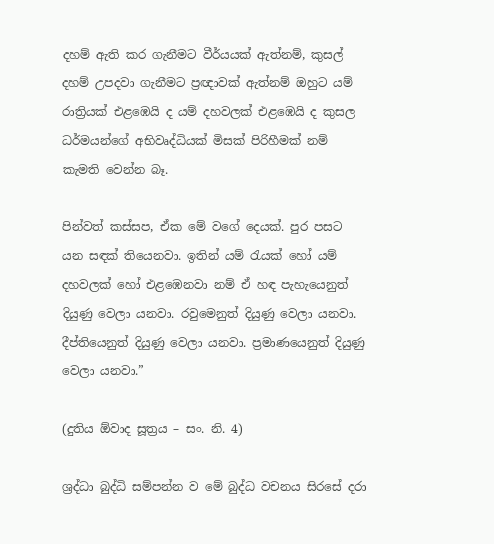දහම් ඇති කර ගැනීමට වීර්යයක් ඇත්නම්, කුසල් දහම් උපදවා ගැනීමට ප්‍රඥාවක් ඇත්නම් ඔහුට යම් රාත්‍රියක් එළඹෙයි ද යම් දහවලක් එළඹෙයි ද කුසල ධර්මයන්ගේ අභිවෘද්ධියක් මිසක් පිරිහීමක් නම් කැමති වෙන්න බෑ.

පින්වත් කස්සප, ඒක මේ වගේ දෙයක්. පුර පසට යන සඳක් තියෙනවා. ඉතින් යම් රැයක් හෝ යම් දහවලක් හෝ එළඹෙනවා නම් ඒ හඳ පැහැයෙනුත් දියුණු වෙලා යනවා. රවුමෙනුත් දියුණු වෙලා යනවා. දීප්තියෙනුත් දියුණු වෙලා යනවා. ප්‍රමාණයෙනුත් දියුණු වෙලා යනවා.”

(දුතිය ඕවාද සූත්‍රය – සං. නි. 4)

ශ්‍රද්ධා බුද්ධි සම්පන්න ව මේ බුද්ධ වචනය සිරසේ දරා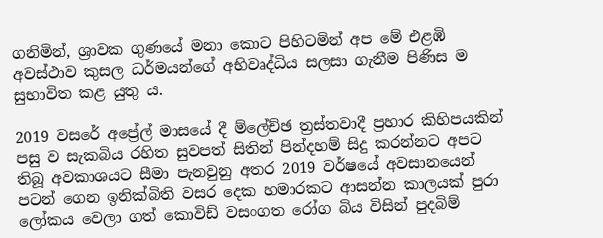ගනිමින්, ශ්‍රාවක ගුණයේ මනා කොට පිහිටමින් අප මේ එළඹි අවස්ථාව කුසල ධර්මයන්ගේ අභිවෘද්ධිය සලසා ගැනීම පිණිස ම සුභාවිත කළ යුතු ය.

2019 වසරේ අප්‍රේල් මාසයේ දී ම්ලේච්ඡ ත්‍රස්තවාදී ප්‍රහාර කිහිපයකින් පසු ව සැකබිය රහිත සුවපත් සිතින් පින්දහම් සිදු කරන්නට අපට තිබූ අවකාශයට සීමා පැනවුනු අතර 2019 වර්ෂයේ අවසානයෙන් පටන් ගෙන ඉනික්බිති වසර දෙක හමාරකට ආසන්න කාලයක් පුරා ලෝකය වෙලා ගත් කොවිඩ් වසංගත රෝග බිය විසින් පුදබිම්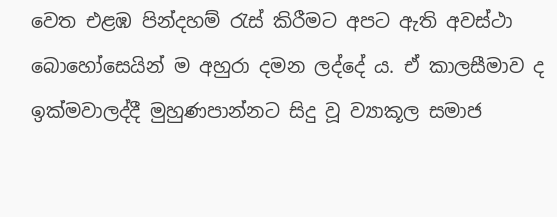වෙත එළඹ පින්දහම් රැස් කිරීමට අපට ඇති අවස්ථා බොහෝසෙයින් ම අහුරා දමන ලද්දේ ය. ඒ කාලසීමාව ද ඉක්මවාලද්දී මුහුණපාන්නට සිදු වූ ව්‍යාකූල සමාජ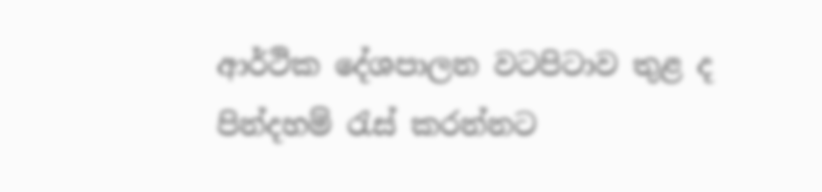ආර්ථික දේශපාලන වටපිටාව තුළ ද පින්දහම් රැස් කරන්නට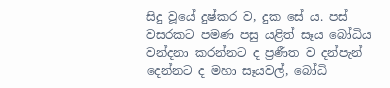සිදු වූයේ දුෂ්කර ව, දුක සේ ය. පස් වසරකට පමණ පසු යළිත් සෑය බෝධිය වන්දනා කරන්නට ද ප්‍රණීත ව දන්පැන් දෙන්නට ද මහා සෑයවල්, බෝධි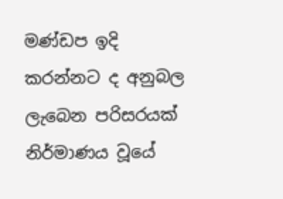මණ්ඩප ඉදි කරන්නට ද අනුබල ලැබෙන පරිසරයක් නිර්මාණය වූයේ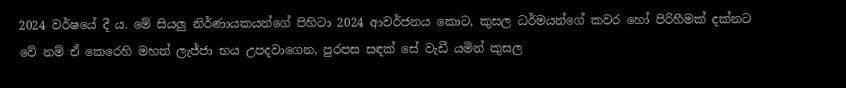2024 වර්ෂයේ දී ය. මේ සියලු නිර්ණායකයන්ගේ පිහිටා 2024 ආවර්ජනය කොට, කුසල ධර්මයන්ගේ කවර හෝ පිරිහීමක් දක්නට වේ නම් ඒ කෙරෙහි මහත් ලැජ්ජා භය උපදවාගෙන, පුරපස සඳක් සේ වැඩී යමින් කුසල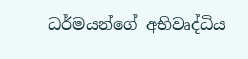ධර්මයන්ගේ අභිවෘද්ධිය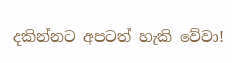දකින්නට අපටත් හැකි වේවා!